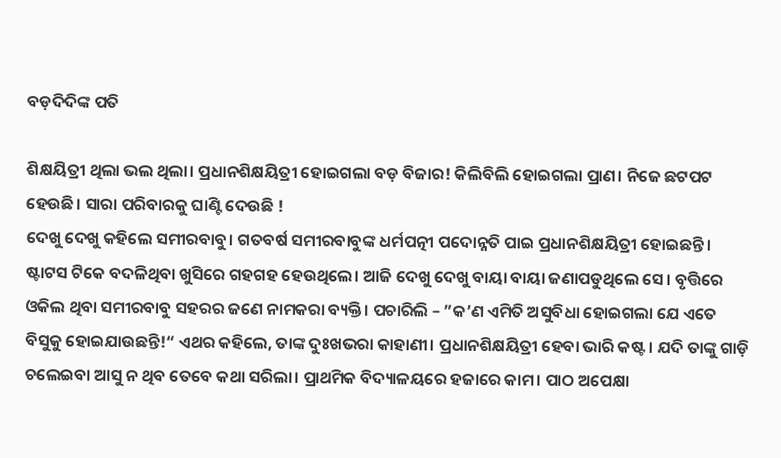ବଡ଼ଦିଦିଙ୍କ ପତି

ଶିକ୍ଷୟିତ୍ରୀ ଥିଲା ଭଲ ଥିଲା। ପ୍ରଧାନଶିକ୍ଷୟିତ୍ରୀ ହୋଇଗଲା ବଡ଼ ବିଜାର! କିଲିବିଲି ହୋଇଗଲା ପ୍ରାଣ। ନିଜେ ଛଟପଟ ହେଉଛି। ସାରା ପରିବାରକୁ ଘାଣ୍ଟି ଦେଉଛି !
ଦେଖୁ ଦେଖୁ କହିଲେ ସମୀରବାବୁ। ଗତବର୍ଷ ସମୀରବାବୁଙ୍କ ଧର୍ମପତ୍ନୀ ପଦୋନ୍ନତି ପାଇ ପ୍ରଧାନଶିକ୍ଷୟିତ୍ରୀ ହୋଇଛନ୍ତି। ଷ୍ଟାଟସ ଟିକେ ବଦଳିଥିବା ଖୁସିରେ ଗହଗହ ହେଉଥିଲେ। ଆଜି ଦେଖୁ ଦେଖୁ ବାୟା ବାୟା ଜଣାପଡୁଥିଲେ ସେ। ବୃତ୍ତିରେ ଓକିଲ ଥିବା ସମୀରବାବୁ ସହରର ଜଣେ ନାମକରା ବ୍ୟକ୍ତି। ପଚାରିଲି – ”କ’ଣ ଏମିତି ଅସୁବିଧା ହୋଇଗଲା ଯେ ଏତେ ବିସୁକୁ ହୋଇଯାଉଛନ୍ତି!“ ଏଥର କହିଲେ, ତାଙ୍କ ଦୁଃଖଭରା କାହାଣୀ। ପ୍ରଧାନଶିକ୍ଷୟିତ୍ରୀ ହେବା ଭାରି କଷ୍ଟ। ଯଦି ତାଙ୍କୁ ଗାଡ଼ି ଚଲେଇବା ଆସୁ ନ ଥିବ ତେବେ କଥା ସରିଲା। ପ୍ରାଥମିକ ବିଦ୍ୟାଳୟରେ ହଜାରେ କାମ। ପାଠ ଅପେକ୍ଷା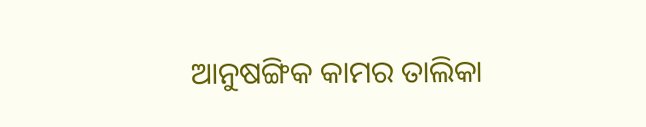ଆନୁଷଙ୍ଗିକ କାମର ତାଲିକା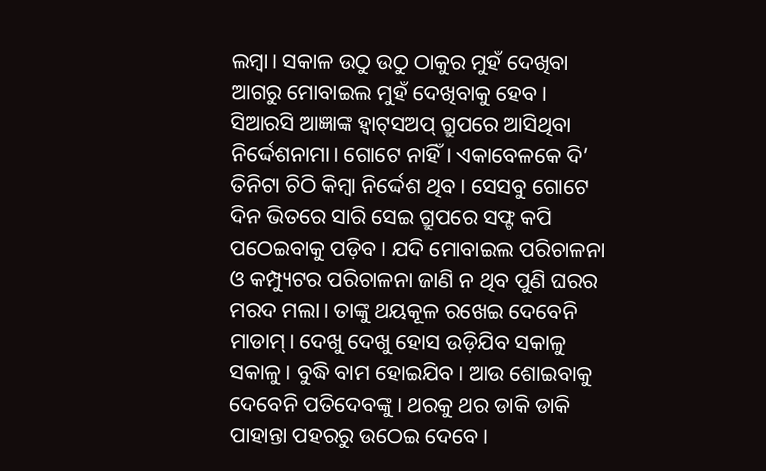ଲମ୍ବା। ସକାଳ ଉଠୁ ଉଠୁ ଠାକୁର ମୁହଁ ଦେଖିବା ଆଗରୁ ମୋବାଇଲ ମୁହଁ ଦେଖିବାକୁ ହେବ। ସିଆରସି ଆଜ୍ଞାଙ୍କ ହ୍ବାଟ୍‌ସଅପ୍‌ ଗ୍ରୁପରେ ଆସିଥିବା ନିର୍ଦ୍ଦେଶନାମା। ଗୋଟେ ନାହିଁ। ଏକାବେଳକେ ଦି’ ତିନିଟା ଚିଠି କିମ୍ବା ନିର୍ଦ୍ଦେଶ ଥିବ। ସେସବୁ ଗୋଟେ ଦିନ ଭିତରେ ସାରି ସେଇ ଗ୍ରୁପରେ ସଫ୍ଟ କପି ପଠେଇବାକୁ ପଡ଼ିବ। ଯଦି ମୋବାଇଲ ପରିଚାଳନା ଓ କମ୍ପ୍ୟୁଟର ପରିଚାଳନା ଜାଣି ନ ଥିବ ପୁଣି ଘରର ମରଦ ମଲା। ତାଙ୍କୁ ଥୟକୂଳ ରଖେଇ ଦେବେନି ମାଡାମ୍‌। ଦେଖୁ ଦେଖୁ ହୋସ ଉଡ଼ିଯିବ ସକାଳୁ ସକାଳୁ। ବୁଦ୍ଧି ବାମ ହୋଇଯିବ। ଆଉ ଶୋଇବାକୁ ଦେବେନି ପତିଦେବଙ୍କୁ। ଥରକୁ ଥର ଡାକି ଡାକି ପାହାନ୍ତା ପହରରୁ ଉଠେଇ ଦେବେ।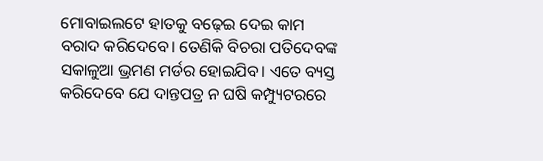ମୋବାଇଲଟେ ହାତକୁ ବଢ଼େଇ ଦେଇ କାମ ବରାଦ କରିଦେବେ। ତେଣିକି ବିଚରା ପତିଦେବଙ୍କ ସକାଳୁଆ ଭ୍ରମଣ ମର୍ଡର ହୋଇଯିବ। ଏତେ ବ୍ୟସ୍ତ କରିଦେବେ ଯେ ଦାନ୍ତପତ୍ର ନ ଘଷି କମ୍ପ୍ୟୁଟରରେ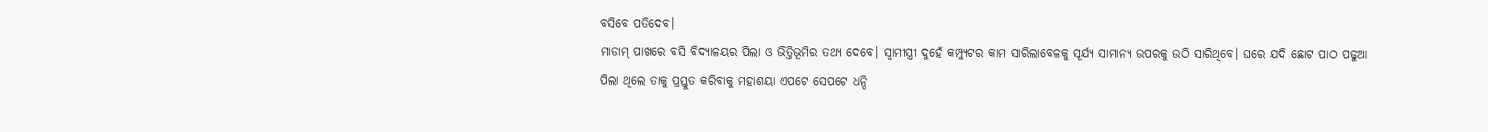ବସିବେ ପତିଦେବ।
ମାଡାମ୍‌ ପାଖରେ ବସି ବିଦ୍ୟାଳୟର ପିଲା ଓ ଭିତ୍ତିଭୂମିର ତଥ୍ୟ ଦେବେ। ସ୍ବାମୀସ୍ତ୍ରୀ ଦୁହେଁ କମ୍ପ୍ୟୁଟର କାମ ସାରିଲାବେଳକୁ ସୂର୍ଯ୍ୟ ସାମାନ୍ୟ ଉପରକୁ ଉଠି ସାରିଥିବେ। ଘରେ ଯଦି ଛୋଟ ପାଠ ପଢୁଆ ପିଲା ଥିଲେ ତାକୁ ପ୍ରସ୍ତୁତ କରିବାକୁ ମହାଶୟା ଏପଟେ ସେପଟେ ଧନ୍ଦି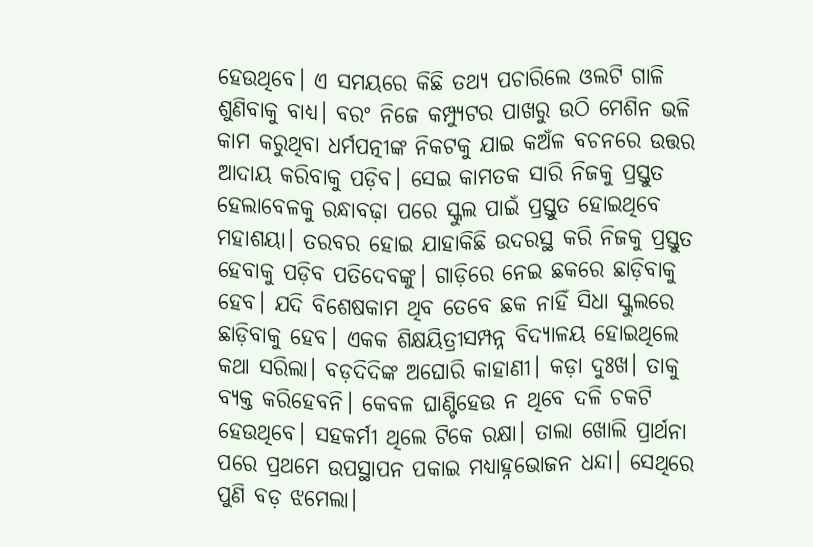ହେଉଥିବେ। ଏ ସମୟରେ କିଛି ତଥ୍ୟ ପଚାରିଲେ ଓଲଟି ଗାଳି ଶୁଣିବାକୁ ବାଧ୍ୟ। ବରଂ ନିଜେ କମ୍ପ୍ୟୁଟର ପାଖରୁ ଉଠି ମେଶିନ ଭଳି କାମ କରୁଥିବା ଧର୍ମପତ୍ନୀଙ୍କ ନିକଟକୁ ଯାଇ କଅଁଳ ବଚନରେ ଉତ୍ତର ଆଦାୟ କରିବାକୁ ପଡ଼ିବ। ସେଇ କାମତକ ସାରି ନିଜକୁ ପ୍ରସ୍ତୁତ ହେଲାବେଳକୁ ରନ୍ଧାବଢ଼ା ପରେ ସ୍କୁଲ ପାଇଁ ପ୍ରସ୍ତୁତ ହୋଇଥିବେ ମହାଶୟା। ତରବର ହୋଇ ଯାହାକିଛି ଉଦରସ୍ଥ କରି ନିଜକୁ ପ୍ରସ୍ତୁତ ହେବାକୁ ପଡ଼ିବ ପତିଦେବଙ୍କୁ। ଗାଡ଼ିରେ ନେଇ ଛକରେ ଛାଡ଼ିବାକୁ ହେବ। ଯଦି ବିଶେଷକାମ ଥିବ ତେବେ ଛକ ନାହିଁ ସିଧା ସ୍କୁଲରେ ଛାଡ଼ିବାକୁ ହେବ। ଏକକ ଶିକ୍ଷୟିତ୍ରୀସମ୍ପନ୍ନ ବିଦ୍ୟାଳୟ ହୋଇଥିଲେ କଥା ସରିଲା। ବଡ଼ଦିଦିଙ୍କ ଅଘୋରି କାହାଣୀ। କଡ଼ା ଦୁଃଖ। ତାକୁ ବ୍ୟକ୍ତ କରିହେବନି। କେବଳ ଘାଣ୍ଟିହେଉ ନ ଥିବେ ଦଳି ଚକଟି ହେଉଥିବେ। ସହକର୍ମୀ ଥିଲେ ଟିକେ ରକ୍ଷା। ତାଲା ଖୋଲି ପ୍ରାର୍ଥନା ପରେ ପ୍ରଥମେ ଉପସ୍ଥାପନ ପକାଇ ମଧ୍ୟାହ୍ନଭୋଜନ ଧନ୍ଦା। ସେଥିରେ ପୁଣି ବଡ଼ ଝମେଲା।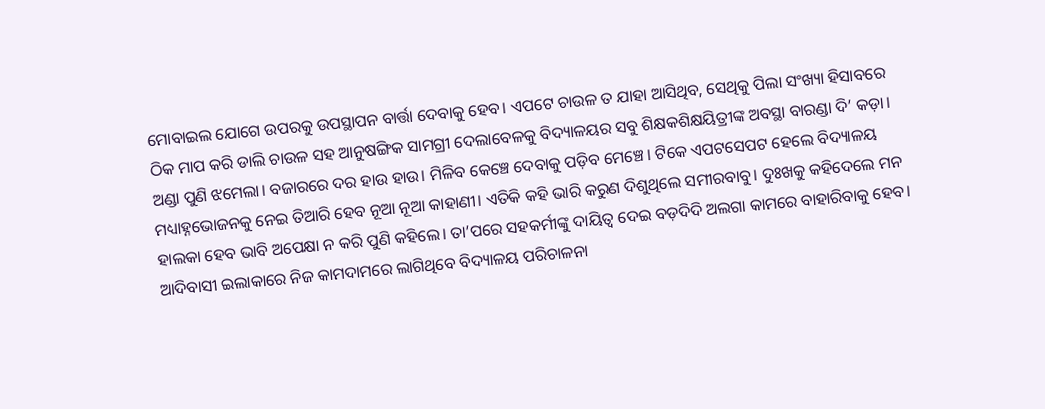ମୋବାଇଲ ଯୋଗେ ଉପରକୁ ଉପସ୍ଥାପନ ବାର୍ତ୍ତା ଦେବାକୁ ହେବ। ଏପଟେ ଚାଉଳ ତ ଯାହା ଆସିଥିବ, ସେଥିକୁ ପିଲା ସଂଖ୍ୟା ହିସାବରେ ଠିକ ମାପ କରି ଡାଲି ଚାଉଳ ସହ ଆନୁଷଙ୍ଗିକ ସାମଗ୍ରୀ ଦେଲାବେଳକୁ ବିଦ୍ୟାଳୟର ସବୁ ଶିକ୍ଷକଶିକ୍ଷୟିତ୍ରୀଙ୍କ ଅବସ୍ଥା ବାରଣ୍ଡା ଦି’ କଡ଼ା।
ଅଣ୍ଡା ପୁଣି ଝମେଲା। ବଜାରରେ ଦର ହାଉ ହାଉ। ମିଳିବ କେଞ୍ଚେ ଦେବାକୁ ପଡ଼ିବ ମେଞ୍ଚେ। ଟିକେ ଏପଟସେପଟ ହେଲେ ବିଦ୍ୟାଳୟ ମଧ୍ୟାହ୍ନଭୋଜନକୁ ନେଇ ତିଆରି ହେବ ନୂଆ ନୂଆ କାହାଣୀ। ଏତିକି କହି ଭାରି କରୁଣ ଦିଶୁଥିଲେ ସମୀରବାବୁ। ଦୁଃଖକୁ କହିଦେଲେ ମନ ହାଲକା ହେବ ଭାବି ଅପେକ୍ଷା ନ କରି ପୁଣି କହିଲେ। ତା’ପରେ ସହକର୍ମୀଙ୍କୁ ଦାୟିତ୍ୱ ଦେଇ ବଡ଼ଦିଦି ଅଲଗା କାମରେ ବାହାରିବାକୁ ହେବ। ଆଦିବାସୀ ଇଲାକାରେ ନିଜ କାମଦାମରେ ଲାଗିଥିବେ ବିଦ୍ୟାଳୟ ପରିଚାଳନା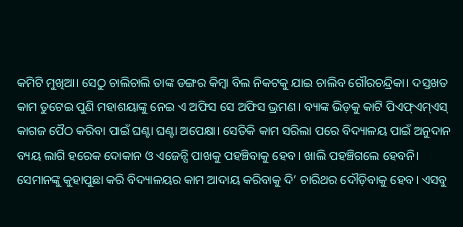କମିଟି ମୁଖିଆ। ସେଠୁ ଚାଲିଚାଲି ତାଙ୍କ ଡଙ୍ଗର କିମ୍ବା ବିଲ ନିକଟକୁ ଯାଇ ଚାଲିବ ଗୌରଚନ୍ଦ୍ରିକା। ଦସ୍ତଖତ କାମ ତୁଟେଇ ପୁଣି ମହାଶୟାଙ୍କୁ ନେଇ ଏ ଅଫିସ ସେ ଅଫିସ ଭ୍ରମଣ। ବ୍ୟାଙ୍କ ଭିଡ଼କୁ କାଟି ପିଏଫ୍‌ଏମ୍‌ଏସ୍‌ କାଗଜ ପୈଠ କରିବା ପାଇଁ ଘଣ୍ଟା ଘଣ୍ଟା ଅପେକ୍ଷା। ସେତିକି କାମ ସରିଲା ପରେ ବିଦ୍ୟାଳୟ ପାଇଁ ଅନୁଦାନ ବ୍ୟୟ ଲାଗି ହରେକ ଦୋକାନ ଓ ଏଜେନ୍ସି ପାଖକୁ ପହଞ୍ଚିବାକୁ ହେବ। ଖାଲି ପହଞ୍ଚିଗଲେ ହେବନି। ସେମାନଙ୍କୁ କୁହାପୁଛା କରି ବିଦ୍ୟାଳୟର କାମ ଆଦାୟ କରିବାକୁ ଦି’ ଚାରିଥର ଦୌଡ଼ିବାକୁ ହେବ। ଏସବୁ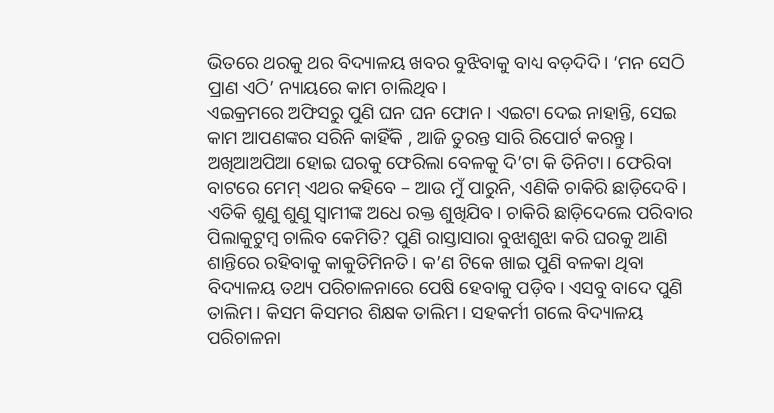ଭିତରେ ଥରକୁ ଥର ବିଦ୍ୟାଳୟ ଖବର ବୁଝିବାକୁ ବାଧ୍ୟ ବଡ଼ଦିଦି। ‘ମନ ସେଠି ପ୍ରାଣ ଏଠି’ ନ୍ୟାୟରେ କାମ ଚାଲିଥିବ।
ଏଇକ୍ରମରେ ଅଫିସରୁ ପୁଣି ଘନ ଘନ ଫୋନ। ଏଇଟା ଦେଇ ନାହାନ୍ତି, ସେଇ କାମ ଆପଣଙ୍କର ସରିନି କାହିଁକି , ଆଜି ତୁରନ୍ତ ସାରି ରିପୋର୍ଟ କରନ୍ତୁ। ଅଖିଆଅପିଆ ହୋଇ ଘରକୁ ଫେରିଲା ବେଳକୁ ଦି’ଟା କି ତିନିଟା। ଫେରିବା ବାଟରେ ମେମ୍‌ ଏଥର କହିବେ – ଆଉ ମୁଁ ପାରୁନି, ଏଣିକି ଚାକିରି ଛାଡ଼ିଦେବି। ଏତିକି ଶୁଣୁ ଶୁଣୁ ସ୍ବାମୀଙ୍କ ଅଧେ ରକ୍ତ ଶୁଖିଯିବ। ଚାକିରି ଛାଡ଼ିଦେଲେ ପରିବାର ପିଲାକୁଟୁମ୍ବ ଚାଲିବ କେମିତି? ପୁଣି ରାସ୍ତାସାରା ବୁଝାଶୁଝା କରି ଘରକୁ ଆଣି ଶାନ୍ତିରେ ରହିବାକୁ କାକୁତିମିନତି। କ’ଣ ଟିକେ ଖାଇ ପୁଣି ବଳକା ଥିବା ବିଦ୍ୟାଳୟ ତଥ୍ୟ ପରିଚାଳନାରେ ପେଷି ହେବାକୁ ପଡ଼ିବ। ଏସବୁ ବାଦେ ପୁଣି ତାଲିମ। କିସମ କିସମର ଶିକ୍ଷକ ତାଲିମ। ସହକର୍ମୀ ଗଲେ ବିଦ୍ୟାଳୟ ପରିଚାଳନା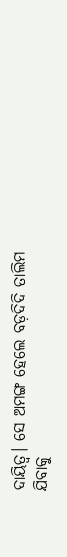ଦାୟିତ୍ୱ। ସେ ଅମଙ୍ଗ ହେଲେ ବଡ଼ଦିଦି ତାଲିମ ଯିବାକୁ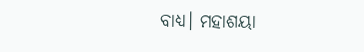ବାଧ୍ୟ। ମହାଶୟା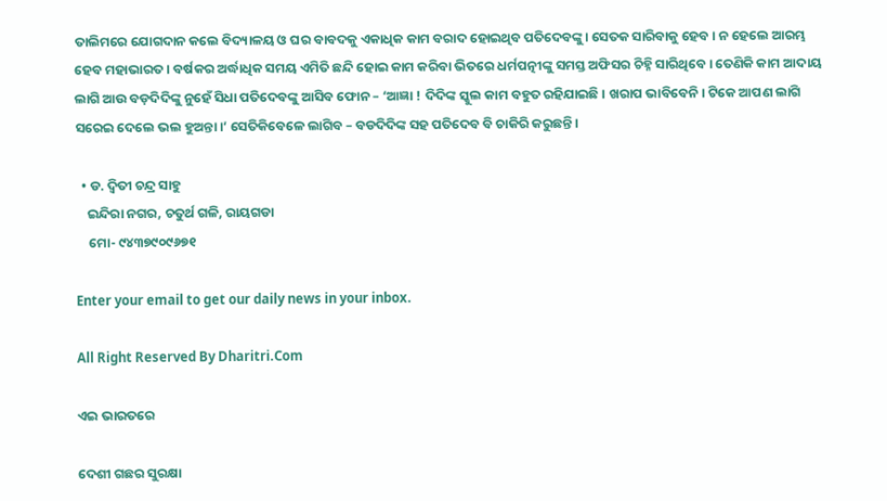ତାଲିମରେ ଯୋଗଦାନ କଲେ ବିଦ୍ୟାଳୟ ଓ ଘର ବାବଦକୁ ଏକାଧିକ କାମ ବରାଦ ହୋଇଥିବ ପତିଦେବଙ୍କୁ। ସେତକ ସାରିବାକୁ ହେବ। ନ ହେଲେ ଆରମ୍ଭ ହେବ ମହାଭାରତ। ବର୍ଷକର ଅର୍ଦ୍ଧାଧିକ ସମୟ ଏମିତି ଛନ୍ଦି ହୋଇ କାମ କରିବା ଭିତରେ ଧର୍ମପତ୍ନୀଙ୍କୁ ସମସ୍ତ ଅଫିସର ଚିହ୍ନି ସାରିଥିବେ। ତେଣିକି କାମ ଆଦାୟ ଲାଗି ଆଉ ବଡ଼ଦିଦିଙ୍କୁ ନୁହେଁ ସିଧା ପତିଦେବଙ୍କୁ ଆସିବ ଫୋନ – ‘ଆଜ୍ଞା ! ଦିଦିଙ୍କ ସ୍କୁଲ କାମ ବହୁତ ରହିଯାଇଛି। ଖରାପ ଭାବିବେନି। ଟିକେ ଆପଣ ଲାଗି ସରେଇ ଦେଲେ ଭଲ ହୁଅନ୍ତା।’ ସେତିକିବେଳେ ଲାଗିବ – ବଡଦିଦିଙ୍କ ସହ ପତିଦେବ ବି ଚାକିରି କରୁଛନ୍ତି।

  • ଡ. ଦ୍ୱିତୀ ଚନ୍ଦ୍ର ସାହୁ
    ଇନ୍ଦିରା ନଗର, ଚତୁର୍ଥ ଗଳି, ରାୟଗଡା
    ମୋ- ୯୪୩୭୯୦୯୬୭୧

Enter your email to get our daily news in your inbox.

All Right Reserved By Dharitri.Com

ଏଇ ଭାରତରେ

ଦେଶୀ ଗଛର ସୁରକ୍ଷା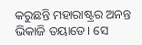କରୁଛନ୍ତି ମହାରାଷ୍ଟ୍ରର ଅନନ୍ତ ଭିକାଜି ତୟାଡେ। ସେ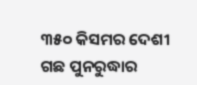୩୫୦ କିସମର ଦେଶୀ ଗଛ ପୁନରୁଦ୍ଧାର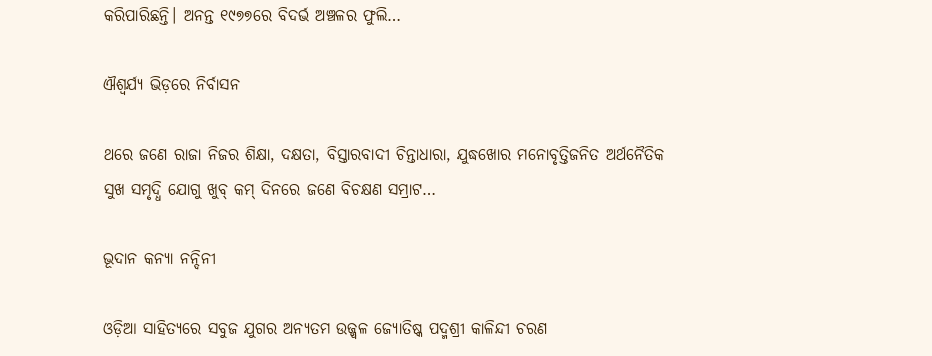କରିପାରିଛନ୍ତି। ଅନନ୍ତ ୧୯୭୭ରେ ବିଦର୍ଭ ଅଞ୍ଚଳର ଫୁଲି…

ଐଶ୍ୱର୍ଯ୍ୟ ଭିଡ଼ରେ ନିର୍ବାସନ

ଥରେ ଜଣେ ରାଜା ନିଜର ଶିକ୍ଷା, ଦକ୍ଷତା, ବିସ୍ତାରବାଦୀ ଚିନ୍ତାଧାରା, ଯୁଦ୍ଧଖୋର ମନୋବୃତ୍ତିଜନିତ ଅର୍ଥନୈତିକ ସୁଖ ସମୃଦ୍ଧି ଯୋଗୁ ଖୁବ୍‌ କମ୍‌ ଦିନରେ ଜଣେ ବିଚକ୍ଷଣ ସମ୍ରାଟ…

ଭୂଦାନ କନ୍ୟା ନନ୍ଦିନୀ

ଓଡ଼ିଆ ସାହିତ୍ୟରେ ସବୁଜ ଯୁଗର ଅନ୍ୟତମ ଉଜ୍ଜ୍ବଳ ଜ୍ୟୋତିଷ୍କ ପଦ୍ମଶ୍ରୀ କାଳିନ୍ଦୀ ଚରଣ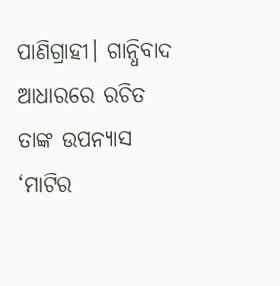ପାଣିଗ୍ରାହୀ। ଗାନ୍ଧିବାଦ ଆଧାରରେ ରଚିତ ତାଙ୍କ ଉପନ୍ୟାସ ‘ମାଟିର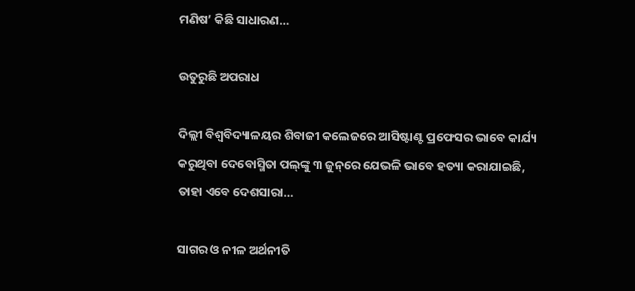ମଣିଷ’ କିଛି ସାଧାରଣ…

ଉତୁରୁଛି ଅପରାଧ

ଦିଲ୍ଲୀ ବିଶ୍ୱବିଦ୍ୟାଳୟର ଶିବାଜୀ କଲେଜରେ ଆସିଷ୍ଟାଣ୍ଟ ପ୍ରଫେସର ଭାବେ କାର୍ଯ୍ୟ କରୁଥିବା ଦେବୋସ୍ମିତା ପଲ୍‌ଙ୍କୁ ୩ ଜୁନ୍‌ରେ ଯେଭଳି ଭାବେ ହତ୍ୟା କରାଯାଇଛି, ତାହା ଏବେ ଦେଶସାରା…

ସାଗର ଓ ନୀଳ ଅର୍ଥନୀତି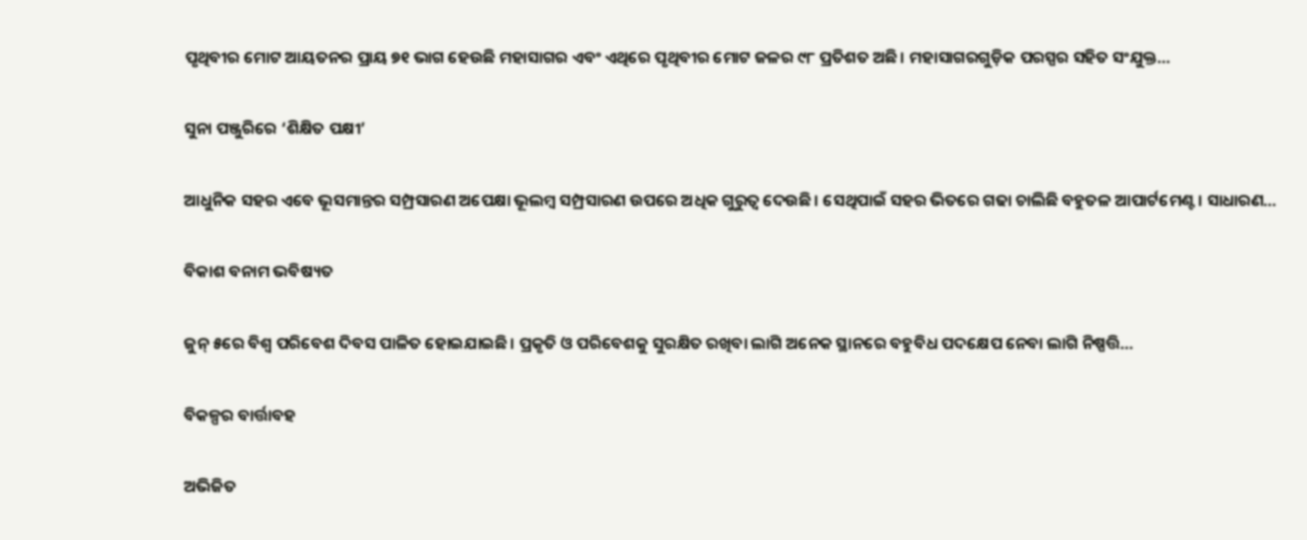ପୃଥିବୀର ମୋଟ ଆୟତନର ପ୍ରାୟ ୭୧ ଭାଗ ହେଉଛି ମହାସାଗର ଏବଂ ଏଥିରେ ପୃଥିବୀର ମୋଟ ଜଳର ୯୮ ପ୍ରତିଶତ ଅଛି। ମହାସାଗରଗୁଡ଼ିକ ପରସ୍ପର ସହିତ ସଂଯୁକ୍ତ…

ସୁନା ପଞ୍ଜୁରିରେ ‘ଶିକ୍ଷିତ ପକ୍ଷୀ’

ଆଧୁନିକ ସହର ଏବେ ଭୂସମାନ୍ତର ସମ୍ପ୍ରସାରଣ ଅପେକ୍ଷା ଭୂଲମ୍ବ ସମ୍ପ୍ରସାରଣ ଉପରେ ଅଧିକ ଗୁରୁତ୍ୱ ଦେଉଛି। ସେଥିପାଇଁ ସହର ଭିତରେ ଗଢା ଚାଲିଛି ବହୁତଳ ଆପାର୍ଟମେଣ୍ଟ। ସାଧାରଣ…

ବିକାଶ ବନାମ ଭବିଷ୍ୟତ

ଜୁନ୍‌ ୫ରେ ବିଶ୍ୱ ପରିବେଶ ଦିବସ ପାଳିତ ହୋଇଯାଇଛି। ପ୍ରକୃତି ଓ ପରିବେଶକୁ ସୁରକ୍ଷିତ ରଖିବା ଲାଗି ଅନେକ ସ୍ଥାନରେ ବହୁବିଧ ପଦକ୍ଷେପ ନେବା ଲାଗି ନିଷ୍ପତ୍ତି…

ବିକଳ୍ପର ବାର୍ତ୍ତାବହ

ଅଭିଜିତ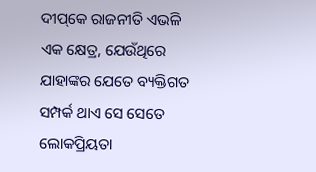ଦୀପ୍‌କେ ରାଜନୀତି ଏଭଳି ଏକ କ୍ଷେତ୍ର, ଯେଉଁଥିରେ ଯାହାଙ୍କର ଯେତେ ବ୍ୟକ୍ତିଗତ ସମ୍ପର୍କ ଥାଏ ସେ ସେତେ ଲୋକପ୍ରିୟତା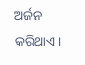ଅର୍ଜନ କରିଥାଏ।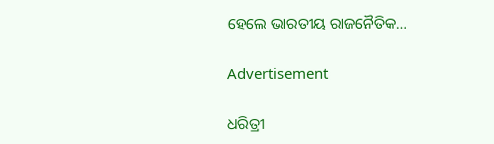ହେଲେ ଭାରତୀୟ ରାଜନୈତିକ…

Advertisement

ଧରିତ୍ରୀ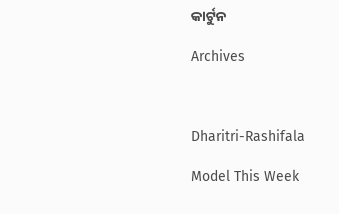କାର୍ଟୁନ

Archives



Dharitri-Rashifala

Model This Week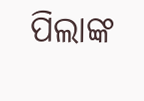ପିଲାଙ୍କ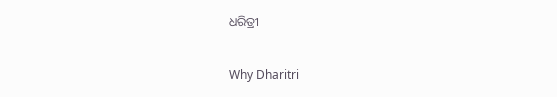ଧରିତ୍ରୀ

Why Dharitri